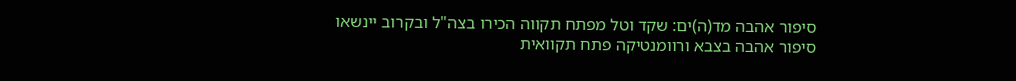סיפור אהבה מד(ה)ים: שקד וטל מפתח תקווה הכירו בצה"ל ובקרוב יינשאו
סיפור אהבה בצבא ורוומנטיקה פתח תקוואית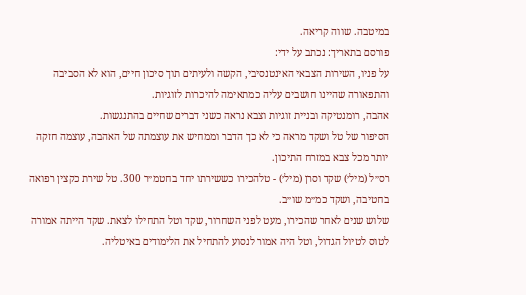במיטבה. שווה קריאה.
פורסם בתאריך: נכתב על ידי:
על פניו, השירות הצבאי האינטנסיבי, הקשה ולעיתים תוך סיכון חיים, הוא לא הסביבה והתפאורה שהיינו חושבים עליה כמתאימה להיכרות לזוגיות.
אהבה, רומנטיקה ובניית זוגיות וצבא נראה כשני דברים שחיים בהתנגשות.
הסיפור של טל ושקד מראה כי לא כך הדבר וממחיש את עוצמתה של האהבה, עוצמה חזקה יותר מכל צבא במזרח התיכון.
רס״ל (מיל׳) שקד וסרן (מיל׳) - טלהכירו כששירתו יחד בחטמ״ר 300. טל שירת כקצין רפואה בחטיבה, ושקד כמ״מ שו״ב.
שלוש שנים לאחר שהכירו, מעט לפני השחרור, שקד וטל התחילו לצאת. שקד הייתה אמורה לטוס לטיול הגדול, וטל היה אמור לנסוע להתחיל את הלימודים באיטליה.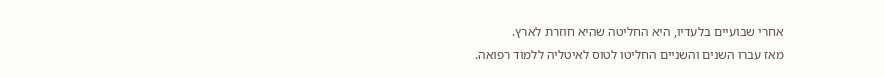אחרי שבועיים בלעדיו, היא החליטה שהיא חוזרת לארץ.
מאז עברו השנים והשניים החליטו לטוס לאיטליה ללמוד רפואה.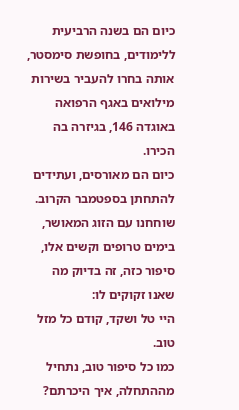כיום הם בשנה הרביעית ללימודים, בחופשת סימסטר, אותה בחרו להעביר בשירות מילואים באגף הרפואה באוגדה 146, בגיזרה בה הכירו.
כיום הם מאורסים, ועתידים להתחתן בספטמבר הקרוב.
שוחחנו עם הזוג המאושר, בימים טרופים וקשים אלו, סיפור כזה, זה בדיוק מה שאנו זקוקים לו:
היי טל ושקד, קודם כל מזל טוב.
כמו כל סיפור טוב, נתחיל מההתחלה, איך היכרתם?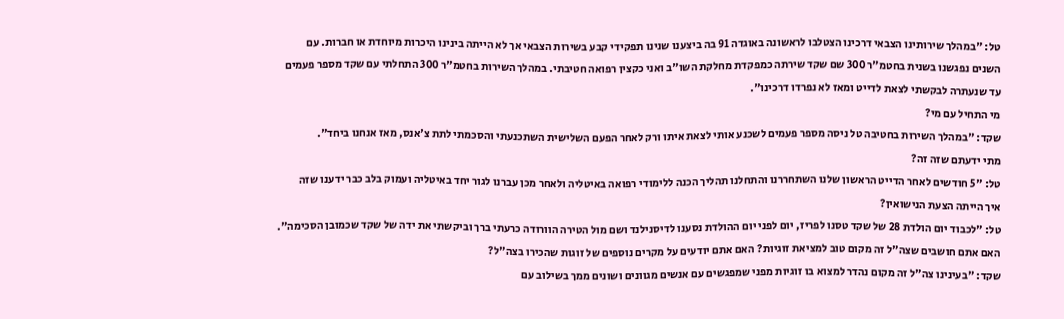טל: "במהלך שירותינו הצבאי דרכינו הצטלבו לראשונה באוגדה 91 בה ביצענו שנינו תפקידי קבע בשירות הצבאי אך לא הייתה בינינו היכרות מיוחדת או חברות. עם השנים נפגשנו בשנית בחטמ"ר 300 שם שקד שירתה כמפקדת מחלקת השו"ב ואני כקצין רפואה חטיבתי. במהלך השירות בחטמ"ר 300 התחלתי עם שקד מספר פעמים עד שנעתרה לבקשתי לצאת לדייט ומאז לא נפרדו דרכינו".
מי התחיל עם מי?
שקד: "במהלך השירות בחטיבה טל ניסה מספר פעמים לשכנע אותי לצאת איתו ורק לאחר הפעם השלישית השתכנעתי והסכמתי לתת צ'אנס, מאז אנחנו ביחד".
מתי ידעתם שזה זה?
טל: "5 חודשים לאחר הדייט הראשון שלנו השתחררנו והתחלנו תהליך הכנה ללימודי רפואה באיטליה ולאחר מכן עברנו לגור יחד באיטליה ועמוק בלב כבר ידענו שזה
איך הייתה הצעת הנישואין?
טל: "לכבוד יום הולדת 28 של שקד טסנו לפריז, יום לפני יום ההולדת נסענו לדיסנילנד ושם מול הטירה הוורודה כרעתי ברך וביקשתי את ידה של שקד שכמובן הסכימה".
האם אתם חושבים שצה"ל זה מקום טוב למציאת זוגיות? האם אתם יודעים על מקרים נוספים של זוגות שהכירו בצה"ל?
שקד: "בעינינו צה"ל זה מקום נהדר למצוא בו זוגיות מפני שמפגשים עם אנשים מגוונים ושונים ממך בשילוב עם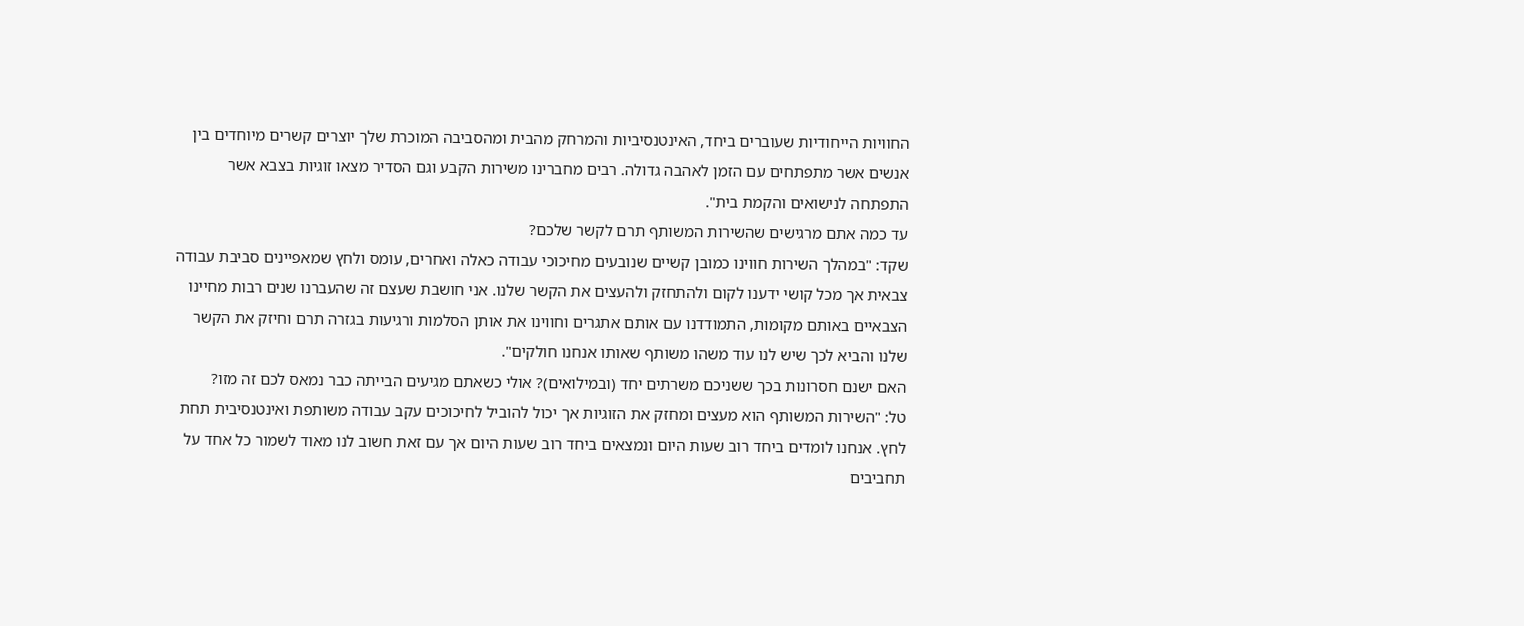החוויות הייחודיות שעוברים ביחד, האינטנסיביות והמרחק מהבית ומהסביבה המוכרת שלך יוצרים קשרים מיוחדים בין אנשים אשר מתפתחים עם הזמן לאהבה גדולה. רבים מחברינו משירות הקבע וגם הסדיר מצאו זוגיות בצבא אשר התפתחה לנישואים והקמת בית".
עד כמה אתם מרגישים שהשירות המשותף תרם לקשר שלכם?
שקד: "במהלך השירות חווינו כמובן קשיים שנובעים מחיכוכי עבודה כאלה ואחרים, עומס ולחץ שמאפיינים סביבת עבודה צבאית אך מכל קושי ידענו לקום ולהתחזק ולהעצים את הקשר שלנו. אני חושבת שעצם זה שהעברנו שנים רבות מחיינו הצבאיים באותם מקומות, התמודדנו עם אותם אתגרים וחווינו את אותן הסלמות ורגיעות בגזרה תרם וחיזק את הקשר שלנו והביא לכך שיש לנו עוד משהו משותף שאותו אנחנו חולקים".
האם ישנם חסרונות בכך ששניכם משרתים יחד (ובמילואים)? אולי כשאתם מגיעים הבייתה כבר נמאס לכם זה מזו?
טל: "השירות המשותף הוא מעצים ומחזק את הזוגיות אך יכול להוביל לחיכוכים עקב עבודה משותפת ואינטנסיבית תחת לחץ. אנחנו לומדים ביחד רוב שעות היום ונמצאים ביחד רוב שעות היום אך עם זאת חשוב לנו מאוד לשמור כל אחד על תחביבים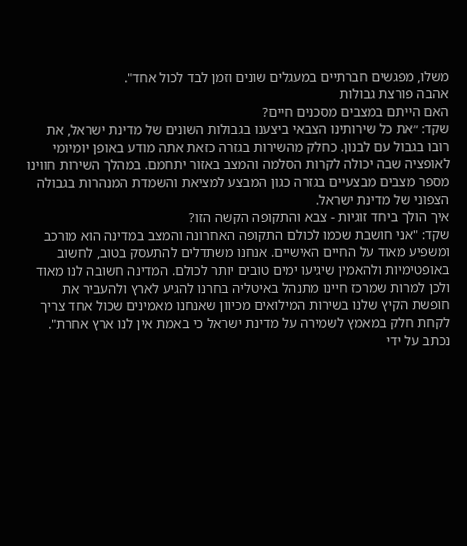משלו, מפגשים חברתיים במעגלים שונים וזמן לבד לכול אחד".
אהבה פורצת גבולות
האם הייתם במצבים מסכנים חיים?
שקד: ״את כל שירותינו הצבאי ביצענו בגבולות השונים של מדינת ישראל, את רובו בגבול עם לבנון. כחלק מהשירות בגזרה כזאת אתה מודע באופן יומיומי לאופציה שבה יכולה לקרות הסלמה והמצב באזור יתחמם. במהלך השירות חווינו מספר מצבים מבצעיים בגזרה כגון המבצע למציאת והשמדת המנהרות בגבולה הצפוני של מדינת ישראל.
איך הולך ביחד זוגיות - צבא והתקופה הקשה הזו?
שקד: "אני חושבת שכמו לכולם התקופה האחרונה והמצב במדינה הוא מורכב ומשפיע מאוד על החיים האישיים. אנחנו משתדלים להתעסק בטוב, לחשוב באופטימיות ולהאמין שיגיעו ימים טובים יותר לכולם. המדינה חשובה לנו מאוד ולכן למרות שמרכז חיינו מתנהל באיטליה בחרנו להגיע לארץ ולהעביר את חופשת הקיץ שלנו בשירות המילואים מכיוון שאנחנו מאמינים שכול אחד צריך לקחת חלק במאמץ לשמירה על מדינת ישראל כי באמת אין לנו ארץ אחרת".
נכתב על ידי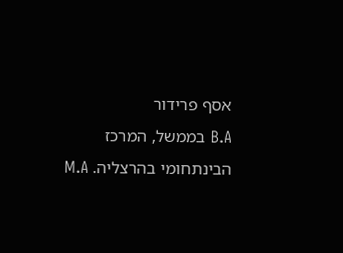אסף פרידור
B.A בממשל, המרכז הבינתחומי בהרצליה. M.A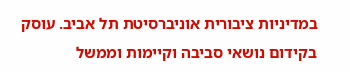במדיניות ציבורית אוניברסיטת תל אביב. עוסק בקידום נושאי סביבה וקיימות וממשל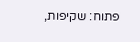פתוח: שקיפות,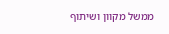ממשל מקוון ושיתוף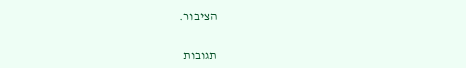הציבור.


תגובות